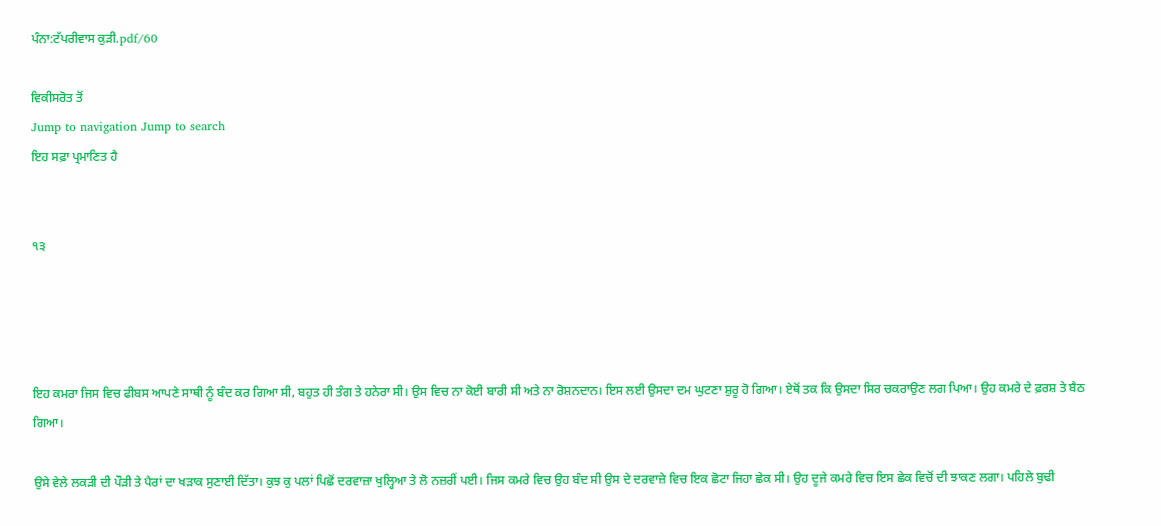ਪੰਨਾ:ਟੱਪਰੀਵਾਸ ਕੁੜੀ.pdf/60

ਵਿਕੀਸਰੋਤ ਤੋਂ
Jump to navigation Jump to search
ਇਹ ਸਫ਼ਾ ਪ੍ਰਮਾਣਿਤ ਹੈ


੧੩




ਇਹ ਕਮਰਾ ਜਿਸ ਵਿਚ ਫੀਬਸ ਆਪਣੇ ਸਾਥੀ ਨੂੰ ਬੰਦ ਕਰ ਗਿਆ ਸੀ, ਬਹੁਤ ਹੀ ਤੰਗ ਤੇ ਹਨੇਰਾ ਸੀ। ਉਸ ਵਿਚ ਨਾ ਕੋਈ ਬਾਰੀ ਸੀ ਅਤੇ ਨਾ ਰੋਸ਼ਨਦਾਨ। ਇਸ ਲਈ ਉਸਦਾ ਦਮ ਘੁਟਣਾ ਸ਼ੁਰੂ ਹੋ ਗਿਆ। ਏਥੋਂ ਤਕ ਕਿ ਉਸਦਾ ਸਿਰ ਚਕਰਾਉਣ ਲਗ ਪਿਆ। ਉਹ ਕਮਰੇ ਦੇ ਫ਼ਰਸ਼ ਤੇ ਬੈਠ ਗਿਆ।

ਉਸੇ ਵੇਲੇ ਲਕੜੀ ਦੀ ਪੌੜੀ ਤੇ ਪੈਰਾਂ ਦਾ ਖੜਾਕ ਸੁਣਾਈ ਦਿੱਤਾ। ਕੁਝ ਕੁ ਪਲਾਂ ਪਿਛੋਂ ਦਰਵਾਜ਼ਾ ਖੁਲ੍ਹਿਆ ਤੇ ਲੋ ਨਜ਼ਰੀਂ ਪਈ। ਜਿਸ ਕਮਰੇ ਵਿਚ ਉਹ ਬੰਦ ਸੀ ਉਸ ਦੇ ਦਰਵਾਜ਼ੇ ਵਿਚ ਇਕ ਛੋਟਾ ਜਿਹਾ ਛੇਕ ਸੀ। ਉਹ ਦੂਜੇ ਕਮਰੇ ਵਿਚ ਇਸ ਛੇਕ ਵਿਚੋਂ ਦੀ ਝਾਕਣ ਲਗਾ। ਪਹਿਲੇ ਬੁਢੀ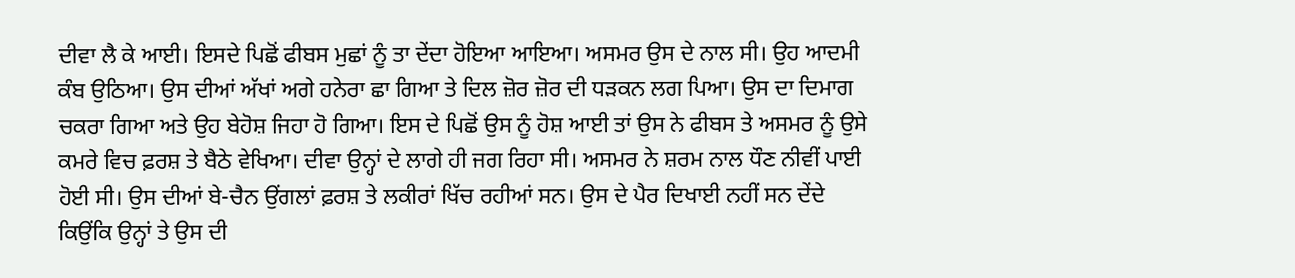ਦੀਵਾ ਲੈ ਕੇ ਆਈ। ਇਸਦੇ ਪਿਛੋਂ ਫੀਬਸ ਮੁਛਾਂ ਨੂੰ ਤਾ ਦੇਂਦਾ ਹੋਇਆ ਆਇਆ। ਅਸਮਰ ਉਸ ਦੇ ਨਾਲ ਸੀ। ਉਹ ਆਦਮੀ ਕੰਬ ਉਠਿਆ। ਉਸ ਦੀਆਂ ਅੱਖਾਂ ਅਗੇ ਹਨੇਰਾ ਛਾ ਗਿਆ ਤੇ ਦਿਲ ਜ਼ੋਰ ਜ਼ੋਰ ਦੀ ਧੜਕਨ ਲਗ ਪਿਆ। ਉਸ ਦਾ ਦਿਮਾਗ ਚਕਰਾ ਗਿਆ ਅਤੇ ਉਹ ਬੇਹੋਸ਼ ਜਿਹਾ ਹੋ ਗਿਆ। ਇਸ ਦੇ ਪਿਛੋਂ ਉਸ ਨੂੰ ਹੋਸ਼ ਆਈ ਤਾਂ ਉਸ ਨੇ ਫੀਬਸ ਤੇ ਅਸਮਰ ਨੂੰ ਉਸੇ ਕਮਰੇ ਵਿਚ ਫ਼ਰਸ਼ ਤੇ ਬੈਠੇ ਵੇਖਿਆ। ਦੀਵਾ ਉਨ੍ਹਾਂ ਦੇ ਲਾਗੇ ਹੀ ਜਗ ਰਿਹਾ ਸੀ। ਅਸਮਰ ਨੇ ਸ਼ਰਮ ਨਾਲ ਧੌਣ ਨੀਵੀਂ ਪਾਈ ਹੋਈ ਸੀ। ਉਸ ਦੀਆਂ ਬੇ-ਚੈਨ ਉਂਗਲਾਂ ਫ਼ਰਸ਼ ਤੇ ਲਕੀਰਾਂ ਖਿੱਚ ਰਹੀਆਂ ਸਨ। ਉਸ ਦੇ ਪੈਰ ਦਿਖਾਈ ਨਹੀਂ ਸਨ ਦੇਂਦੇ ਕਿਉਂਕਿ ਉਨ੍ਹਾਂ ਤੇ ਉਸ ਦੀ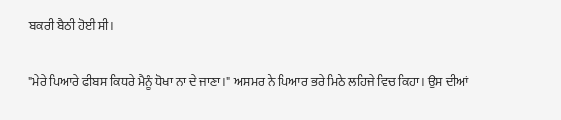ਬਕਰੀ ਬੈਠੀ ਹੋਈ ਸੀ।

"ਮੇਰੇ ਪਿਆਰੇ ਫੀਬਸ ਕਿਧਰੇ ਮੈਨੂੰ ਧੋਖਾ ਨਾ ਦੇ ਜਾਣਾ।" ਅਸਮਰ ਨੇ ਪਿਆਰ ਭਰੇ ਮਿਠੇ ਲਹਿਜੇ ਵਿਚ ਕਿਹਾ। ਉਸ ਦੀਆਂ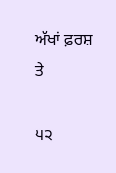ਅੱਖਾਂ ਫ਼ਰਸ਼ ਤੇ

੫੨